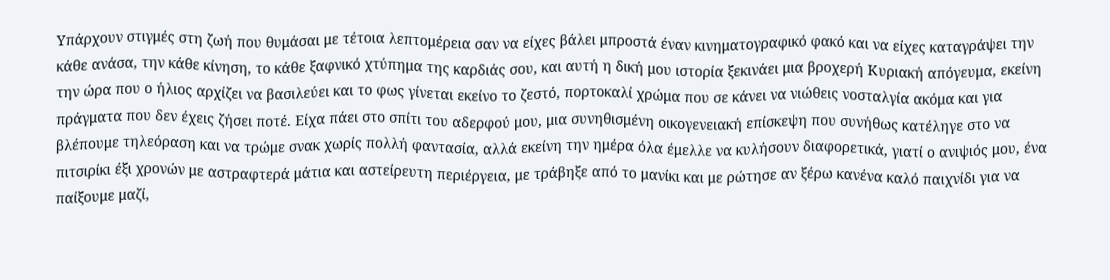Υπάρχουν στιγμές στη ζωή που θυμάσαι με τέτοια λεπτομέρεια σαν να είχες βάλει μπροστά έναν κινηματογραφικό φακό και να είχες καταγράψει την κάθε ανάσα, την κάθε κίνηση, το κάθε ξαφνικό χτύπημα της καρδιάς σου, και αυτή η δική μου ιστορία ξεκινάει μια βροχερή Κυριακή απόγευμα, εκείνη την ώρα που ο ήλιος αρχίζει να βασιλεύει και το φως γίνεται εκείνο το ζεστό, πορτοκαλί χρώμα που σε κάνει να νιώθεις νοσταλγία ακόμα και για πράγματα που δεν έχεις ζήσει ποτέ. Είχα πάει στο σπίτι του αδερφού μου, μια συνηθισμένη οικογενειακή επίσκεψη που συνήθως κατέληγε στο να βλέπουμε τηλεόραση και να τρώμε σνακ χωρίς πολλή φαντασία, αλλά εκείνη την ημέρα όλα έμελλε να κυλήσουν διαφορετικά, γιατί ο ανιψιός μου, ένα πιτσιρίκι έξι χρονών με αστραφτερά μάτια και αστείρευτη περιέργεια, με τράβηξε από το μανίκι και με ρώτησε αν ξέρω κανένα καλό παιχνίδι για να παίξουμε μαζί,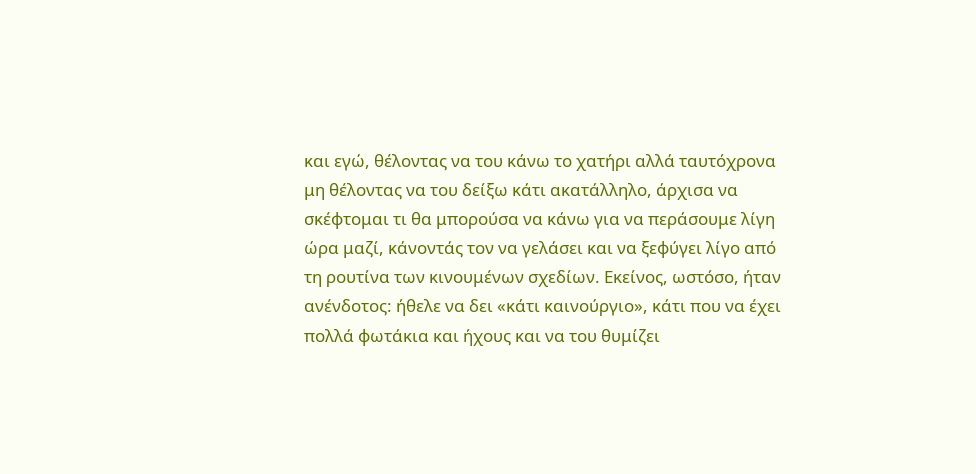και εγώ, θέλοντας να του κάνω το χατήρι αλλά ταυτόχρονα μη θέλοντας να του δείξω κάτι ακατάλληλο, άρχισα να σκέφτομαι τι θα μπορούσα να κάνω για να περάσουμε λίγη ώρα μαζί, κάνοντάς τον να γελάσει και να ξεφύγει λίγο από τη ρουτίνα των κινουμένων σχεδίων. Εκείνος, ωστόσο, ήταν ανένδοτος: ήθελε να δει «κάτι καινούργιο», κάτι που να έχει πολλά φωτάκια και ήχους και να του θυμίζει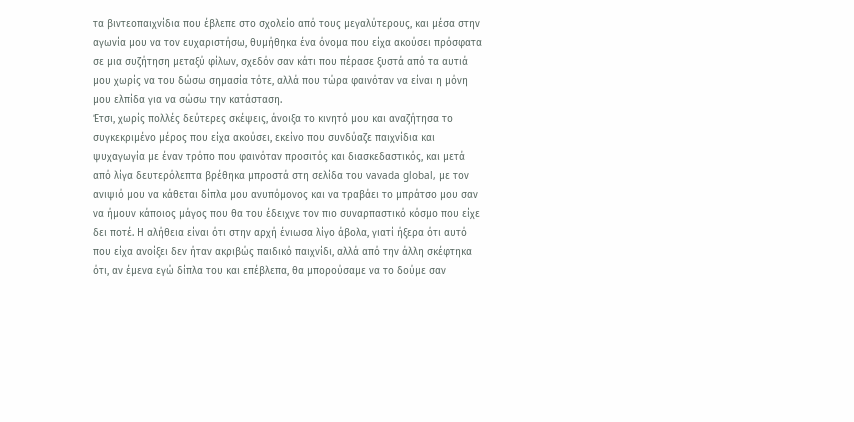τα βιντεοπαιχνίδια που έβλεπε στο σχολείο από τους μεγαλύτερους, και μέσα στην αγωνία μου να τον ευχαριστήσω, θυμήθηκα ένα όνομα που είχα ακούσει πρόσφατα σε μια συζήτηση μεταξύ φίλων, σχεδόν σαν κάτι που πέρασε ξυστά από τα αυτιά μου χωρίς να του δώσω σημασία τότε, αλλά που τώρα φαινόταν να είναι η μόνη μου ελπίδα για να σώσω την κατάσταση.
Έτσι, χωρίς πολλές δεύτερες σκέψεις, άνοιξα το κινητό μου και αναζήτησα το συγκεκριμένο μέρος που είχα ακούσει, εκείνο που συνδύαζε παιχνίδια και ψυχαγωγία με έναν τρόπο που φαινόταν προσιτός και διασκεδαστικός, και μετά από λίγα δευτερόλεπτα βρέθηκα μπροστά στη σελίδα του vavada global, με τον ανιψιό μου να κάθεται δίπλα μου ανυπόμονος και να τραβάει το μπράτσο μου σαν να ήμουν κάποιος μάγος που θα του έδειχνε τον πιο συναρπαστικό κόσμο που είχε δει ποτέ. Η αλήθεια είναι ότι στην αρχή ένιωσα λίγο άβολα, γιατί ήξερα ότι αυτό που είχα ανοίξει δεν ήταν ακριβώς παιδικό παιχνίδι, αλλά από την άλλη σκέφτηκα ότι, αν έμενα εγώ δίπλα του και επέβλεπα, θα μπορούσαμε να το δούμε σαν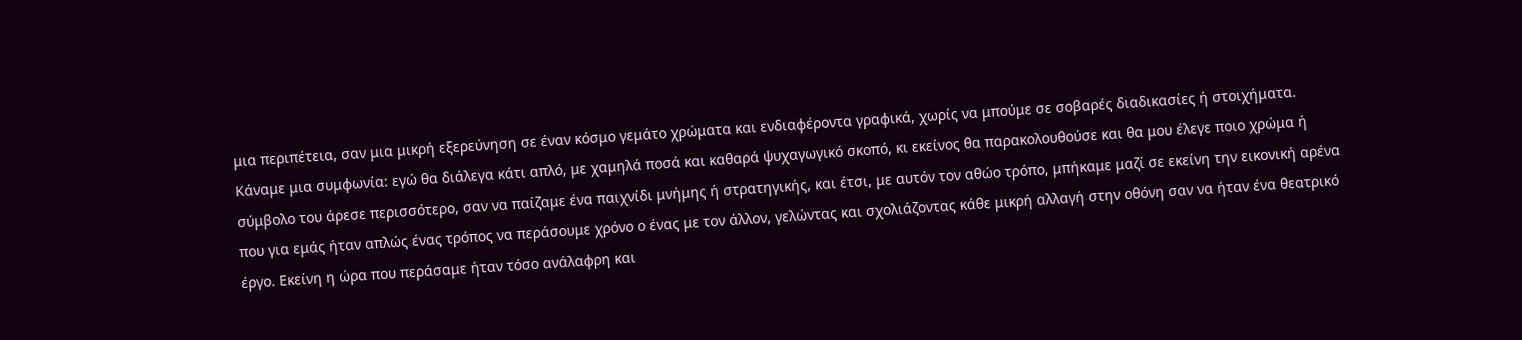μια περιπέτεια, σαν μια μικρή εξερεύνηση σε έναν κόσμο γεμάτο χρώματα και ενδιαφέροντα γραφικά, χωρίς να μπούμε σε σοβαρές διαδικασίες ή στοιχήματα. Κάναμε μια συμφωνία: εγώ θα διάλεγα κάτι απλό, με χαμηλά ποσά και καθαρά ψυχαγωγικό σκοπό, κι εκείνος θα παρακολουθούσε και θα μου έλεγε ποιο χρώμα ή σύμβολο του άρεσε περισσότερο, σαν να παίζαμε ένα παιχνίδι μνήμης ή στρατηγικής, και έτσι, με αυτόν τον αθώο τρόπο, μπήκαμε μαζί σε εκείνη την εικονική αρένα που για εμάς ήταν απλώς ένας τρόπος να περάσουμε χρόνο ο ένας με τον άλλον, γελώντας και σχολιάζοντας κάθε μικρή αλλαγή στην οθόνη σαν να ήταν ένα θεατρικό έργο. Εκείνη η ώρα που περάσαμε ήταν τόσο ανάλαφρη και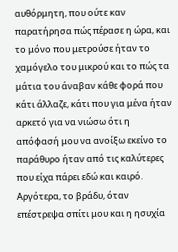αυθόρμητη, που ούτε καν παρατήρησα πώς πέρασε η ώρα, και το μόνο που μετρούσε ήταν το χαμόγελο του μικρού και το πώς τα μάτια του άναβαν κάθε φορά που κάτι άλλαζε, κάτι που για μένα ήταν αρκετό για να νιώσω ότι η απόφασή μου να ανοίξω εκείνο το παράθυρο ήταν από τις καλύτερες που είχα πάρει εδώ και καιρό.
Αργότερα, το βράδυ, όταν επέστρεψα σπίτι μου και η ησυχία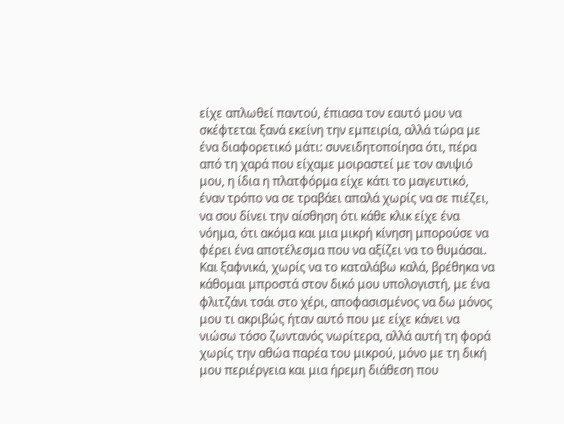είχε απλωθεί παντού, έπιασα τον εαυτό μου να σκέφτεται ξανά εκείνη την εμπειρία, αλλά τώρα με ένα διαφορετικό μάτι: συνειδητοποίησα ότι, πέρα από τη χαρά που είχαμε μοιραστεί με τον ανιψιό μου, η ίδια η πλατφόρμα είχε κάτι το μαγευτικό, έναν τρόπο να σε τραβάει απαλά χωρίς να σε πιέζει, να σου δίνει την αίσθηση ότι κάθε κλικ είχε ένα νόημα, ότι ακόμα και μια μικρή κίνηση μπορούσε να φέρει ένα αποτέλεσμα που να αξίζει να το θυμάσαι. Και ξαφνικά, χωρίς να το καταλάβω καλά, βρέθηκα να κάθομαι μπροστά στον δικό μου υπολογιστή, με ένα φλιτζάνι τσάι στο χέρι, αποφασισμένος να δω μόνος μου τι ακριβώς ήταν αυτό που με είχε κάνει να νιώσω τόσο ζωντανός νωρίτερα, αλλά αυτή τη φορά χωρίς την αθώα παρέα του μικρού, μόνο με τη δική μου περιέργεια και μια ήρεμη διάθεση που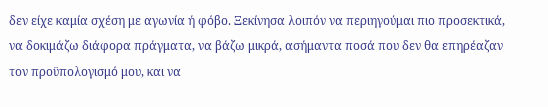δεν είχε καμία σχέση με αγωνία ή φόβο. Ξεκίνησα λοιπόν να περιηγούμαι πιο προσεκτικά, να δοκιμάζω διάφορα πράγματα, να βάζω μικρά, ασήμαντα ποσά που δεν θα επηρέαζαν τον προϋπολογισμό μου, και να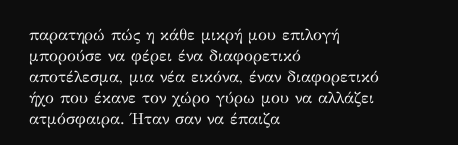παρατηρώ πώς η κάθε μικρή μου επιλογή μπορούσε να φέρει ένα διαφορετικό αποτέλεσμα, μια νέα εικόνα, έναν διαφορετικό ήχο που έκανε τον χώρο γύρω μου να αλλάζει ατμόσφαιρα. Ήταν σαν να έπαιζα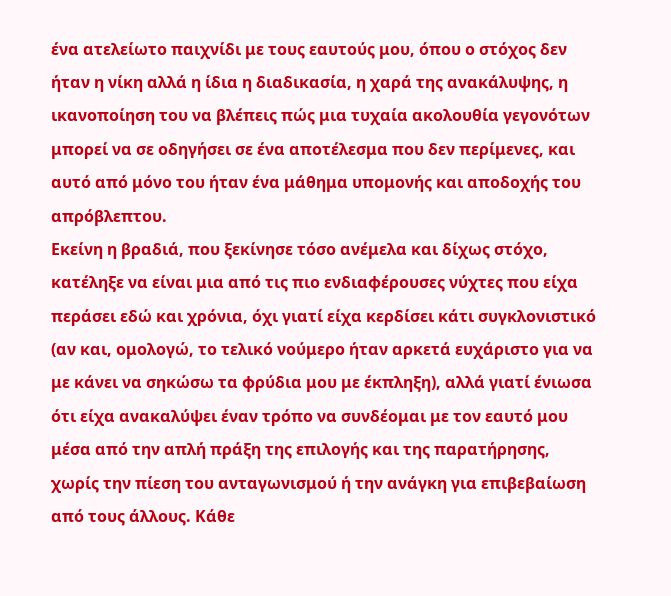ένα ατελείωτο παιχνίδι με τους εαυτούς μου, όπου ο στόχος δεν ήταν η νίκη αλλά η ίδια η διαδικασία, η χαρά της ανακάλυψης, η ικανοποίηση του να βλέπεις πώς μια τυχαία ακολουθία γεγονότων μπορεί να σε οδηγήσει σε ένα αποτέλεσμα που δεν περίμενες, και αυτό από μόνο του ήταν ένα μάθημα υπομονής και αποδοχής του απρόβλεπτου.
Εκείνη η βραδιά, που ξεκίνησε τόσο ανέμελα και δίχως στόχο, κατέληξε να είναι μια από τις πιο ενδιαφέρουσες νύχτες που είχα περάσει εδώ και χρόνια, όχι γιατί είχα κερδίσει κάτι συγκλονιστικό (αν και, ομολογώ, το τελικό νούμερο ήταν αρκετά ευχάριστο για να με κάνει να σηκώσω τα φρύδια μου με έκπληξη), αλλά γιατί ένιωσα ότι είχα ανακαλύψει έναν τρόπο να συνδέομαι με τον εαυτό μου μέσα από την απλή πράξη της επιλογής και της παρατήρησης, χωρίς την πίεση του ανταγωνισμού ή την ανάγκη για επιβεβαίωση από τους άλλους. Κάθε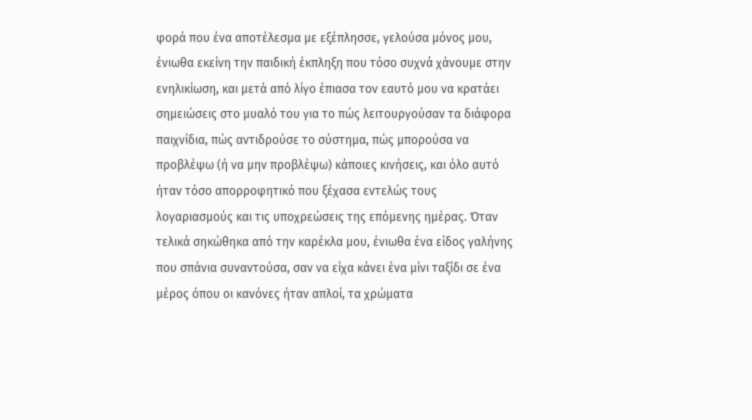φορά που ένα αποτέλεσμα με εξέπλησσε, γελούσα μόνος μου, ένιωθα εκείνη την παιδική έκπληξη που τόσο συχνά χάνουμε στην ενηλικίωση, και μετά από λίγο έπιασα τον εαυτό μου να κρατάει σημειώσεις στο μυαλό του για το πώς λειτουργούσαν τα διάφορα παιχνίδια, πώς αντιδρούσε το σύστημα, πώς μπορούσα να προβλέψω (ή να μην προβλέψω) κάποιες κινήσεις, και όλο αυτό ήταν τόσο απορροφητικό που ξέχασα εντελώς τους λογαριασμούς και τις υποχρεώσεις της επόμενης ημέρας. Όταν τελικά σηκώθηκα από την καρέκλα μου, ένιωθα ένα είδος γαλήνης που σπάνια συναντούσα, σαν να είχα κάνει ένα μίνι ταξίδι σε ένα μέρος όπου οι κανόνες ήταν απλοί, τα χρώματα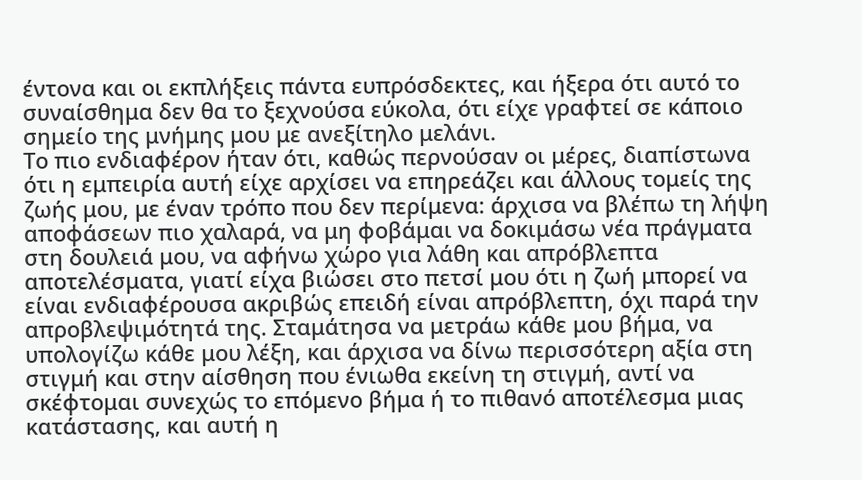έντονα και οι εκπλήξεις πάντα ευπρόσδεκτες, και ήξερα ότι αυτό το συναίσθημα δεν θα το ξεχνούσα εύκολα, ότι είχε γραφτεί σε κάποιο σημείο της μνήμης μου με ανεξίτηλο μελάνι.
Το πιο ενδιαφέρον ήταν ότι, καθώς περνούσαν οι μέρες, διαπίστωνα ότι η εμπειρία αυτή είχε αρχίσει να επηρεάζει και άλλους τομείς της ζωής μου, με έναν τρόπο που δεν περίμενα: άρχισα να βλέπω τη λήψη αποφάσεων πιο χαλαρά, να μη φοβάμαι να δοκιμάσω νέα πράγματα στη δουλειά μου, να αφήνω χώρο για λάθη και απρόβλεπτα αποτελέσματα, γιατί είχα βιώσει στο πετσί μου ότι η ζωή μπορεί να είναι ενδιαφέρουσα ακριβώς επειδή είναι απρόβλεπτη, όχι παρά την απροβλεψιμότητά της. Σταμάτησα να μετράω κάθε μου βήμα, να υπολογίζω κάθε μου λέξη, και άρχισα να δίνω περισσότερη αξία στη στιγμή και στην αίσθηση που ένιωθα εκείνη τη στιγμή, αντί να σκέφτομαι συνεχώς το επόμενο βήμα ή το πιθανό αποτέλεσμα μιας κατάστασης, και αυτή η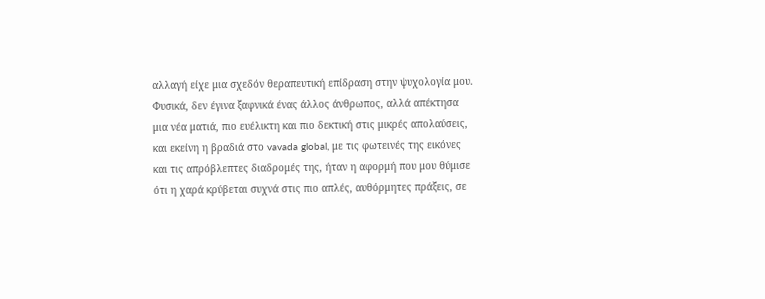αλλαγή είχε μια σχεδόν θεραπευτική επίδραση στην ψυχολογία μου. Φυσικά, δεν έγινα ξαφνικά ένας άλλος άνθρωπος, αλλά απέκτησα μια νέα ματιά, πιο ευέλικτη και πιο δεκτική στις μικρές απολαύσεις, και εκείνη η βραδιά στο vavada global, με τις φωτεινές της εικόνες και τις απρόβλεπτες διαδρομές της, ήταν η αφορμή που μου θύμισε ότι η χαρά κρύβεται συχνά στις πιο απλές, αυθόρμητες πράξεις, σε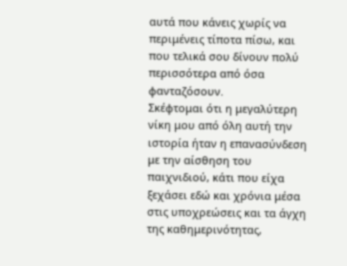αυτά που κάνεις χωρίς να περιμένεις τίποτα πίσω, και που τελικά σου δίνουν πολύ περισσότερα από όσα φανταζόσουν.
Σκέφτομαι ότι η μεγαλύτερη νίκη μου από όλη αυτή την ιστορία ήταν η επανασύνδεση με την αίσθηση του παιχνιδιού, κάτι που είχα ξεχάσει εδώ και χρόνια μέσα στις υποχρεώσεις και τα άγχη της καθημερινότητας,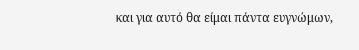και για αυτό θα είμαι πάντα ευγνώμων,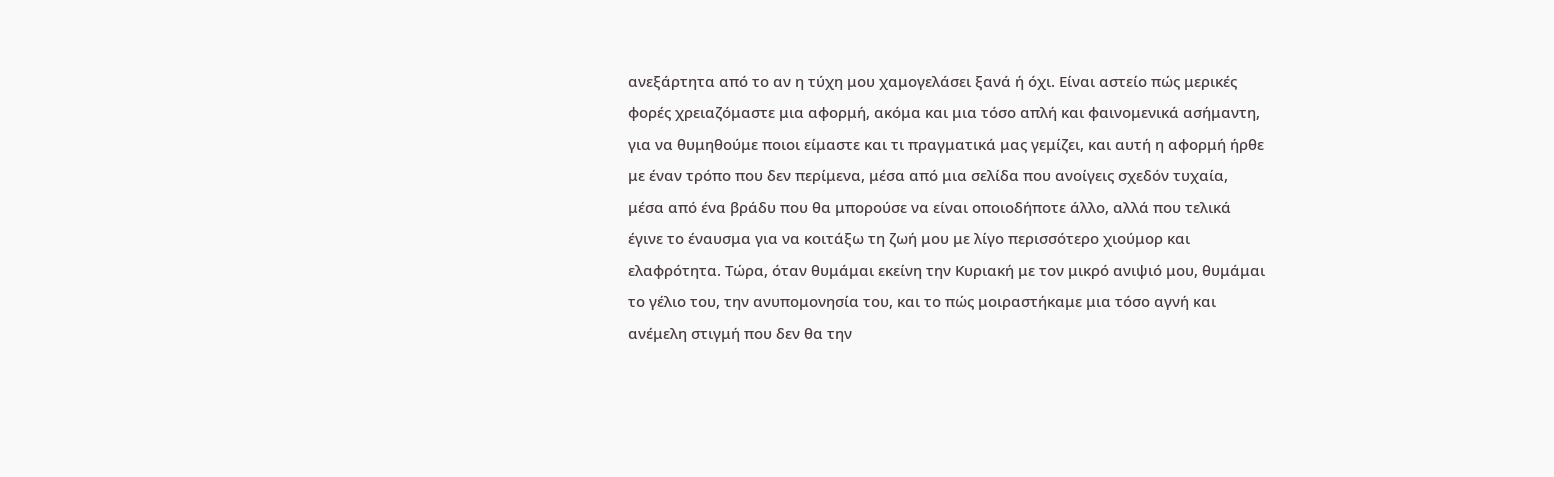ανεξάρτητα από το αν η τύχη μου χαμογελάσει ξανά ή όχι. Είναι αστείο πώς μερικές φορές χρειαζόμαστε μια αφορμή, ακόμα και μια τόσο απλή και φαινομενικά ασήμαντη, για να θυμηθούμε ποιοι είμαστε και τι πραγματικά μας γεμίζει, και αυτή η αφορμή ήρθε με έναν τρόπο που δεν περίμενα, μέσα από μια σελίδα που ανοίγεις σχεδόν τυχαία, μέσα από ένα βράδυ που θα μπορούσε να είναι οποιοδήποτε άλλο, αλλά που τελικά έγινε το έναυσμα για να κοιτάξω τη ζωή μου με λίγο περισσότερο χιούμορ και ελαφρότητα. Τώρα, όταν θυμάμαι εκείνη την Κυριακή με τον μικρό ανιψιό μου, θυμάμαι το γέλιο του, την ανυπομονησία του, και το πώς μοιραστήκαμε μια τόσο αγνή και ανέμελη στιγμή που δεν θα την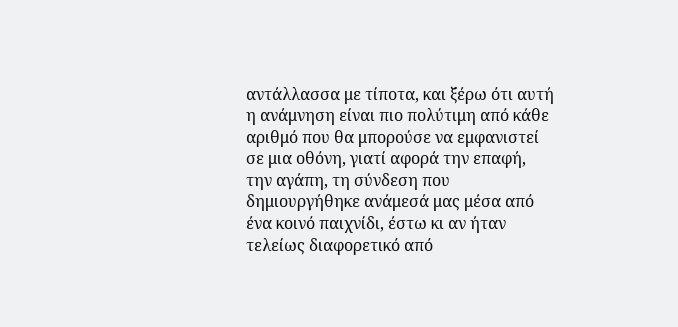αντάλλασσα με τίποτα, και ξέρω ότι αυτή η ανάμνηση είναι πιο πολύτιμη από κάθε αριθμό που θα μπορούσε να εμφανιστεί σε μια οθόνη, γιατί αφορά την επαφή, την αγάπη, τη σύνδεση που δημιουργήθηκε ανάμεσά μας μέσα από ένα κοινό παιχνίδι, έστω κι αν ήταν τελείως διαφορετικό από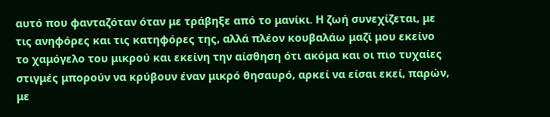αυτό που φανταζόταν όταν με τράβηξε από το μανίκι. Η ζωή συνεχίζεται, με τις ανηφόρες και τις κατηφόρες της, αλλά πλέον κουβαλάω μαζί μου εκείνο το χαμόγελο του μικρού και εκείνη την αίσθηση ότι ακόμα και οι πιο τυχαίες στιγμές μπορούν να κρύβουν έναν μικρό θησαυρό, αρκεί να είσαι εκεί, παρών, με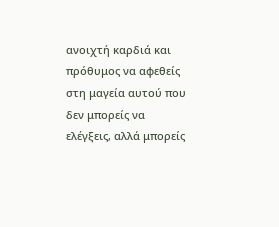ανοιχτή καρδιά και πρόθυμος να αφεθείς στη μαγεία αυτού που δεν μπορείς να ελέγξεις, αλλά μπορείς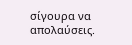σίγουρα να απολαύσεις.